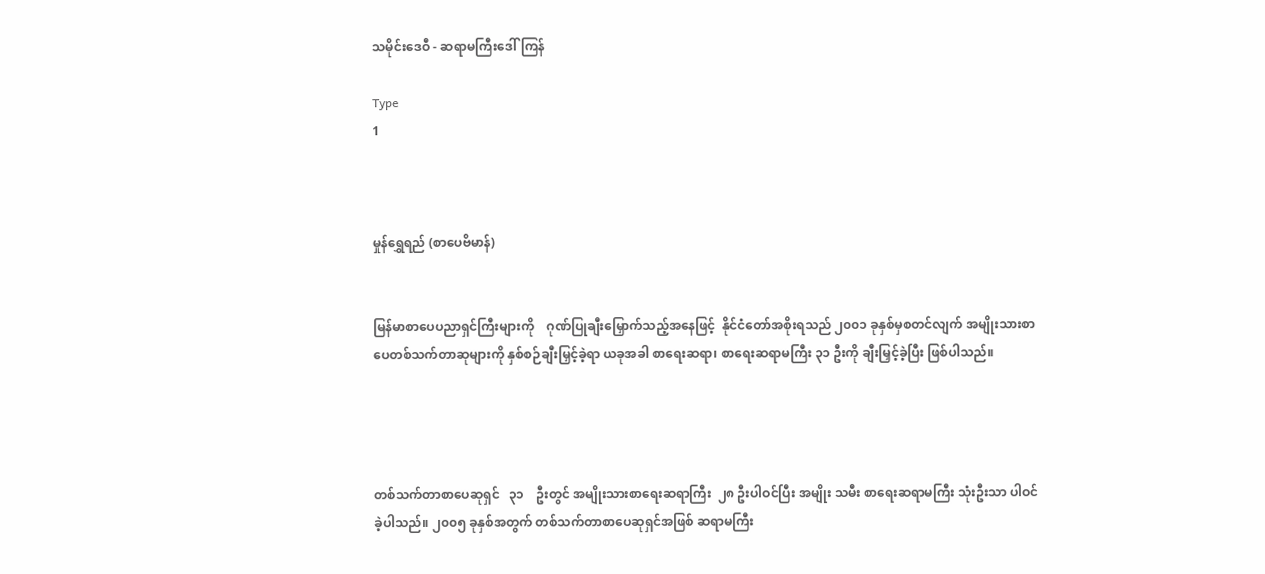သမိုင်းဒေဝီ - ဆရာမကြီးဒေါ်ကြန်

Type
1



မှုန်ရွှေရည် (စာပေဗိမာန်)


မြန်မာစာပေပညာရှင်ကြီးများကို    ဂုဏ်ပြုချီးမြှောက်သည့်အနေဖြင့်  နိုင်ငံတော်အစိုးရသည် ၂၀၀၁ ခုနှစ်မှစတင်လျက် အမျိုးသားစာပေတစ်သက်တာဆုများကို နှစ်စဉ်ချီးမြှင့်ခဲ့ရာ ယခုအခါ စာရေးဆရာ၊ စာရေးဆရာမကြီး ၃၁ ဦးကို ချီးမြှင့်ခဲ့ပြီး ဖြစ်ပါသည်။




တစ်သက်တာစာပေဆုရှင်   ၃၁    ဦးတွင် အမျိုးသားစာရေးဆရာကြီး  ၂၈ ဦးပါဝင်ပြီး အမျိုး သမီး စာရေးဆရာမကြီး သုံးဦးသာ ပါဝင်ခဲ့ပါသည်။ ၂၀၀၅ ခုနှစ်အတွက် တစ်သက်တာစာပေဆုရှင်အဖြစ် ဆရာမကြီး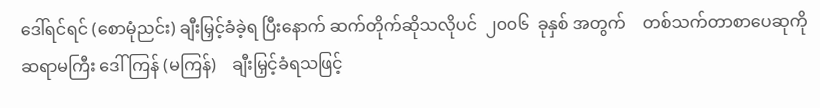ဒေါ်ရင်ရင် (စောမုံညင်း) ချီးမြှင့်ခံခဲ့ရ ပြီးနောက် ဆက်တိုက်ဆိုသလိုပင်  ၂၀၀၆  ခုနှစ် အတွက်    တစ်သက်တာစာပေဆုကို   ဆရာမကြီး ဒေါ်ကြန် (မကြန်)    ချီးမြှင့်ခံရသဖြင့်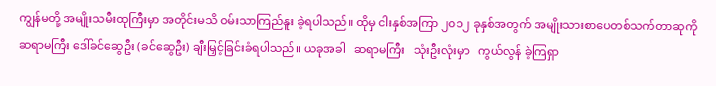ကျွန်မတို့ အမျိုးသမီးထုကြီးမှာ အတိုင်းမသိ ဝမ်းသာကြည်နူး ခဲ့ရပါသည်။ ထိုမှ ငါးနှစ်အကြာ ၂၀၁၂ ခုနှစ်အတွက် အမျိုးသားစာပေတစ်သက်တာဆုကို ဆရာမကြီး ဒေါ်ခင်ဆွေဦး (ခင်ဆွေဦး) ချီးမြှင့်ခြင်းခံရပါသည်။ ယခုအခါ   ဆရာမကြီး   သုံးဦးလုံးမှာ   ကွယ်လွန် ခဲ့ကြရှာ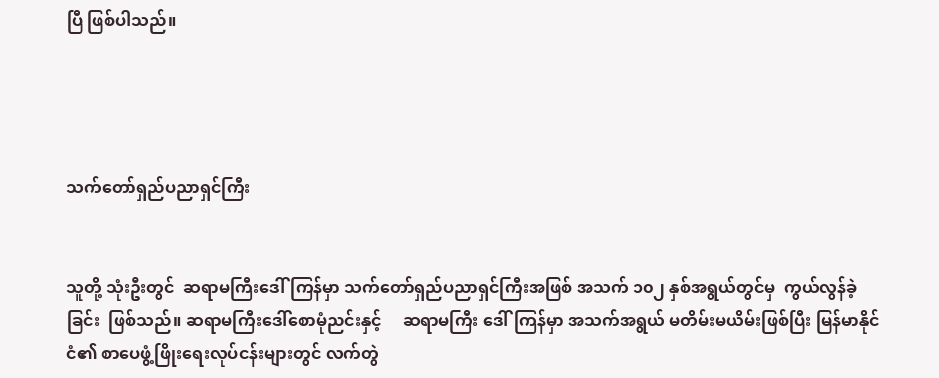ပြီ ဖြစ်ပါသည်။




သက်တော်ရှည်ပညာရှင်ကြီး


သူတို့ သုံးဦးတွင်  ဆရာမကြီးဒေါ်ကြန်မှာ သက်တော်ရှည်ပညာရှင်ကြီးအဖြစ် အသက် ၁၀၂ နှစ်အရွယ်တွင်မှ  ကွယ်လွန်ခဲ့ခြင်း  ဖြစ်သည်။ ဆရာမကြီးဒေါ်စောမုံညင်းနှင့်     ဆရာမကြီး ဒေါ်ကြန်မှာ အသက်အရွယ် မတိမ်းမယိမ်းဖြစ်ပြီး မြန်မာနိုင်ငံ၏ စာပေဖွံ့ဖြိုးရေးလုပ်ငန်းများတွင် လက်တွဲ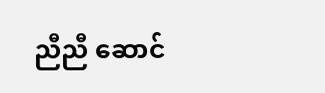ညီညီ ဆောင်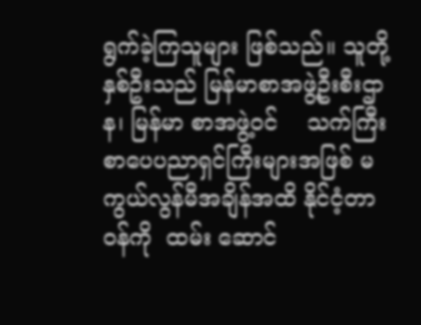ရွက်ခဲ့ကြသူများ ဖြစ်သည်။ သူတို့နှစ်ဦးသည် မြန်မာစာအဖွဲ့ဦးစီးဌာန၊ မြန်မာ စာအဖွဲ့ဝင်    သက်ကြီးစာပေပညာရှင်ကြီးများအဖြစ် မကွယ်လွန်မီအချိန်အထိ နိုင်ငံ့တာဝန်ကို  ထမ်း ဆောင်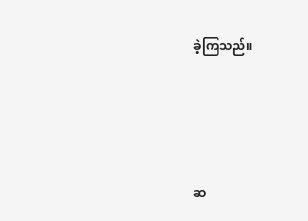ခဲ့ကြသည်။




ဆ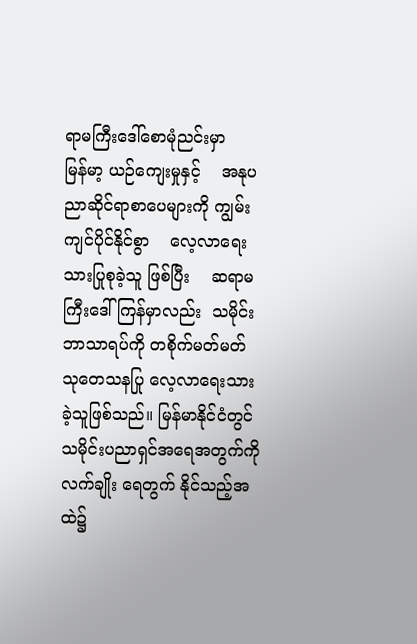ရာမကြီးဒေါ်စောမုံညင်းမှာ        မြန်မာ့ ယဉ်ကျေးမှုနှင့်    အနုပညာဆိုင်ရာစာပေများကို ကျွမ်းကျင်ပိုင်နိုင်စွာ    လေ့လာရေးသားပြုစုခဲ့သူ ဖြစ်ပြီး    ဆရာမကြီးဒေါ်ကြန်မှာလည်း  သမိုင်း ဘာသာရပ်ကို တစိုက်မတ်မတ်  သုတေသနပြု လေ့လာရေးသားခဲ့သူဖြစ်သည်။ မြန်မာနိုင်ငံတွင် သမိုင်းပညာရှင်အရေအတွက်ကို လက်ချိုး ရေတွက် နိုင်သည့်အထဲ၌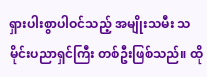ရှားပါးစွာပါဝင်သည့် အမျိုးသမီး သမိုင်းပညာရှင်ကြီး တစ်ဦးဖြစ်သည်။ ထို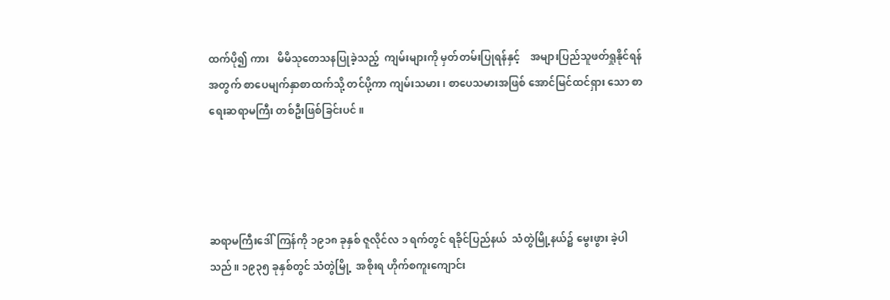ထက်ပို၍ ကား   မိမိသုတေသနပြုခဲ့သည့်  ကျမ်းများကို မှတ်တမ်းပြုရန်နှင့်    အများပြည်သူဖတ်ရှုနိုင်ရန် အတွက် စာပေမျက်နှာစာထက်သို့ တင်ပို့ကာ ကျမ်းသမား၊ စာပေသမားအဖြစ် အောင်မြင်ထင်ရှား သော စာရေးဆရာမကြီး တစ်ဦးဖြစ်ခြင်းပင်။




ဆရာမကြီးဒေါ်ကြန်ကို ၁၉၁၈ ခုနှစ် ဇူလိုင်လ ၁ ရက်တွင် ရခိုင်ပြည်နယ်  သံတွဲမြို့နယ်၌ မွေးဖွား ခဲ့ပါသည်။ ၁၉၃၅ ခုနှစ်တွင် သံတွဲမြို့  အစိုးရ ဟိုက်စကူးကျောင်း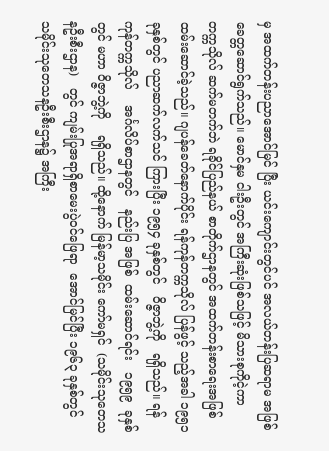မှ အထက်တန်းပညာအောင်မြင် ပြီး ယင်းကျောင်းတွင်ပင် အလယ်တန်းပြဆရာမ အဖြစ် ခေတ္တဆောင်ရွက်သည်။ မောင်နှမ ငါးဦးတွင် အကြီးဆုံးဖြစ်သဖြင့် မိသားစုကိုငဲ့ကာ  တက္ကသိုလ် ဆက်မတက်ဘဲ ရခိုင်ပြည်နယ် စာတိုက်ဌာနတွင် အထက်တန်းစာရေးအဖြစ်     ထမ်းဆောင်ခဲ့သည်။ ဂျပန်ခေတ်နောက်ပိုင်း ရန်ကုန်တက္ကသိုလ် ပြန်ဖွင့် သည့်အခါ ၁၉၅၁ ခုနှစ်တွင် ပညာဆက်လက်သင် ကြားပြီး ၁၉၅၄ ခုနှစ်တွင်   ဝိဇ္ဇာဘွဲ့ကို   ရရှိသည်။ ရန်ကုန်တက္ကသိုလ်    အင်္ဂလိပ်စာဌာနတွင်   နည်းပြ အဖြစ်  ထမ်းဆောင်ရင်း   ၁၉၅၉  ခုနှစ်တွင် မဟာ ဝိဇ္ဇာဘွဲ့ကို    ရရှိသည်။ ထို့နောက် မြန်မာ့သမိုင်း ကော်မရှင်  (သမိုင်းသုတေသနဦးစီးဌာန)   တွင် ကျမ်းပြုအရာရှိစာမေးပွဲဝင်ဖြေရာ  အောင်မြင်ပြီး ၁၉၆၃ ခုနှစ်တွင်    သမိုင်းသုတေသနဦးစီးဌာန၌ အကြီး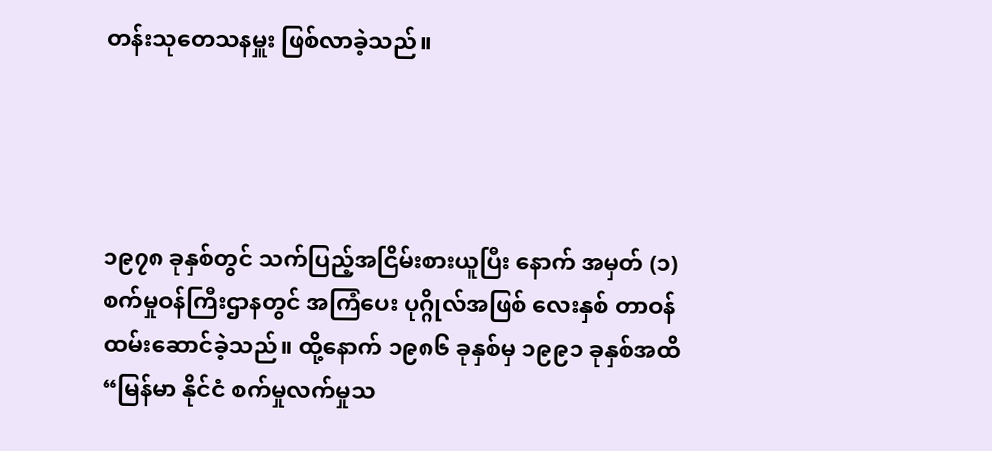တန်းသုတေသနမှူး ဖြစ်လာခဲ့သည်။




၁၉၇၈ ခုနှစ်တွင် သက်ပြည့်အငြိမ်းစားယူပြီး နောက် အမှတ် (၁) စက်မှုဝန်ကြီးဌာနတွင် အကြံပေး ပုဂ္ဂိုလ်အဖြစ် လေးနှစ် တာဝန်ထမ်းဆောင်ခဲ့သည်။ ထို့နောက် ၁၉၈၆ ခုနှစ်မှ ၁၉၉၁ ခုနှစ်အထိ “မြန်မာ နိုင်ငံ စက်မှုလက်မှုသ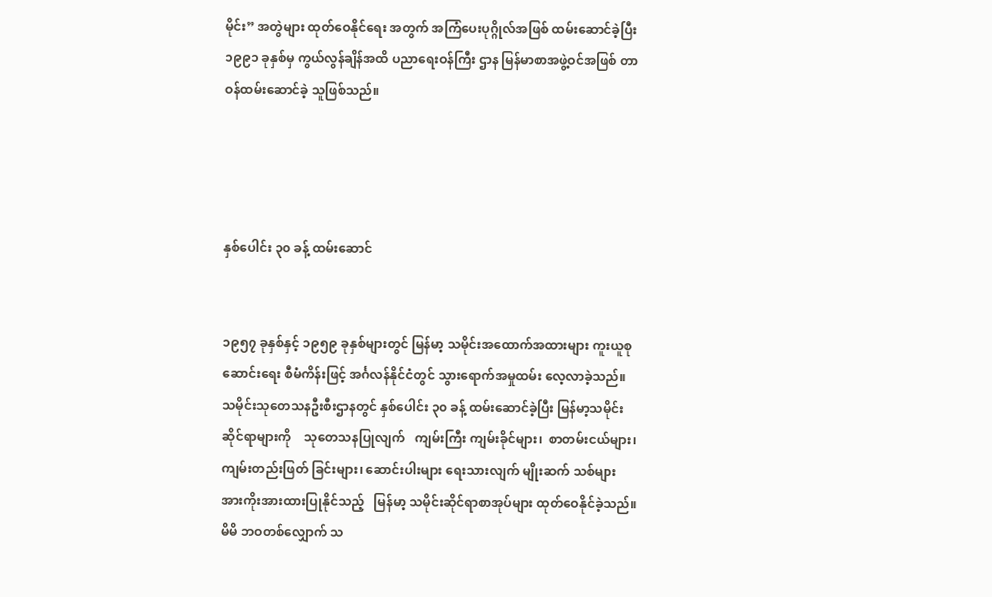မိုင်း” အတွဲများ ထုတ်ဝေနိုင်ရေး အတွက် အကြံပေးပုဂ္ဂိုလ်အဖြစ် ထမ်းဆောင်ခဲ့ပြီး ၁၉၉၁ ခုနှစ်မှ ကွယ်လွန်ချိန်အထိ ပညာရေးဝန်ကြီး ဌာန မြန်မာစာအဖွဲ့ဝင်အဖြစ် တာဝန်ထမ်းဆောင်ခဲ့ သူဖြစ်သည်။




နှစ်ပေါင်း ၃၀ ခန့် ထမ်းဆောင်


၁၉၅၇ ခုနှစ်နှင့် ၁၉၅၉ ခုနှစ်များတွင် မြန်မာ့ သမိုင်းအထောက်အထားများ ကူးယူစုဆောင်းရေး စီမံကိန်းဖြင့် အင်္ဂလန်နိုင်ငံတွင် သွားရောက်အမှုထမ်း လေ့လာခဲ့သည်။ သမိုင်းသုတေသနဦးစီးဌာနတွင် နှစ်ပေါင်း ၃၀ ခန့် ထမ်းဆောင်ခဲ့ပြီး မြန်မာ့သမိုင်း ဆိုင်ရာများကို    သုတေသနပြုလျက်   ကျမ်းကြီး ကျမ်းခိုင်များ၊  စာတမ်းငယ်များ၊  ကျမ်းတည်းဖြတ် ခြင်းများ၊ ဆောင်းပါးများ ရေးသားလျက် မျိုးဆက် သစ်များ အားကိုးအားထားပြုနိုင်သည့်   မြန်မာ့ သမိုင်းဆိုင်ရာစာအုပ်များ ထုတ်ဝေနိုင်ခဲ့သည်။ မိမိ ဘဝတစ်လျှောက် သ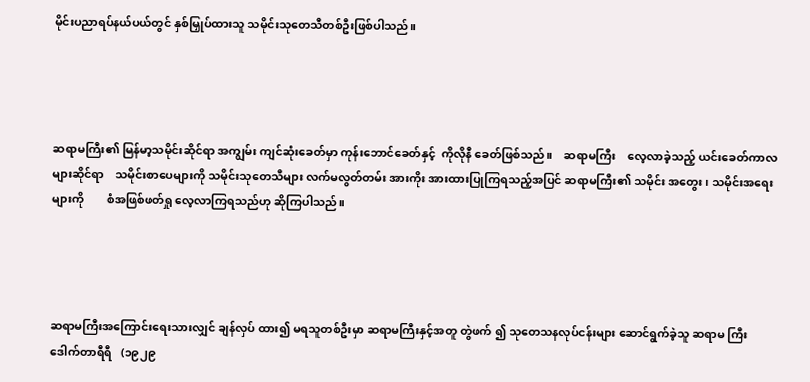မိုင်းပညာရပ်နယ်ပယ်တွင် နှစ်မြှုပ်ထားသူ သမိုင်းသုတေသီတစ်ဦးဖြစ်ပါသည်။




ဆရာမကြီး၏ မြန်မာ့သမိုင်းဆိုင်ရာ အကျွမ်း ကျင်ဆုံးခေတ်မှာ ကုန်းဘောင်ခေတ်နှင့်  ကိုလိုနီ ခေတ်ဖြစ်သည်။    ဆရာမကြီး    လေ့လာခဲ့သည့် ယင်းခေတ်ကာလများဆိုင်ရာ    သမိုင်းစာပေများကို သမိုင်းသုတေသီများ လက်မလွတ်တမ်း အားကိုး အားထားပြုကြရသည့်အပြင် ဆရာမကြီး၏ သမိုင်း အတွေး၊ သမိုင်းအရေးများကို        စံအဖြစ်ဖတ်ရှု လေ့လာကြရသည်ဟု ဆိုကြပါသည်။




ဆရာမကြီးအကြောင်းရေးသားလျှင် ချန်လှပ် ထား၍ မရသူတစ်ဦးမှာ ဆရာမကြီးနှင့်အတူ တွဲဖက် ၍ သုတေသနလုပ်ငန်းများ ဆောင်ရွက်ခဲ့သူ ဆရာမ ကြီးဒေါက်တာရီရီ   (၁၉၂၉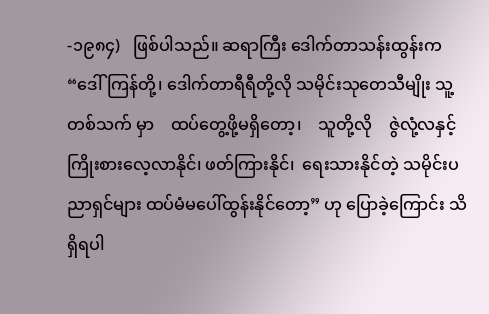-၁၉၈၄)   ဖြစ်ပါသည်။ ဆရာကြီး ဒေါက်တာသန်းထွန်းက “ဒေါ်ကြန်တို့၊ ဒေါက်တာရီရီတို့လို သမိုင်းသုတေသီမျိုး သူ့တစ်သက် မှာ    ထပ်တွေ့ဖို့မရှိတော့၊    သူတို့လို    ဇွဲလုံ့လနှင့် ကြိုးစားလေ့လာနိုင်၊ ဖတ်ကြားနိုင်၊  ရေးသားနိုင်တဲ့ သမိုင်းပညာရှင်များ ထပ်မံမပေါ်ထွန်းနိုင်တော့” ဟု ပြောခဲ့ကြောင်း သိရှိရပါ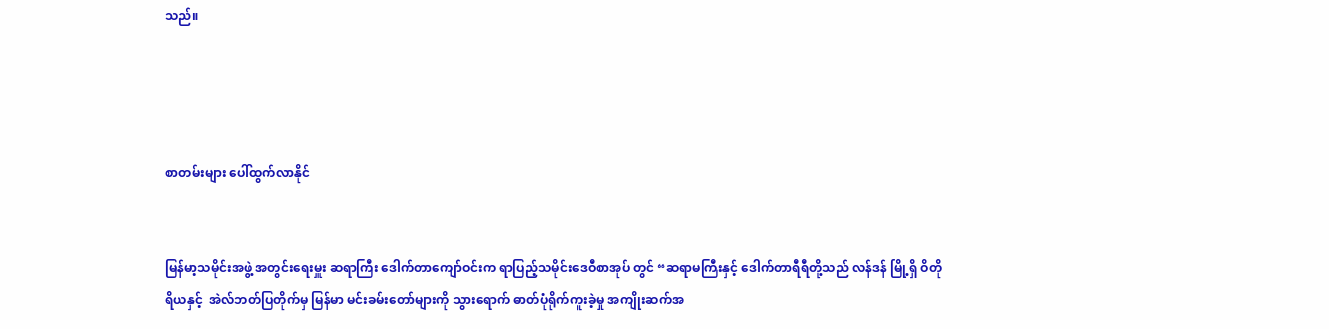သည်။




စာတမ်းများ ပေါ်ထွက်လာနိုင်


မြန်မာ့သမိုင်းအဖွဲ့ အတွင်းရေးမှူး ဆရာကြီး ဒေါက်တာကျော်ဝင်းက ရာပြည့်သမိုင်းဒေဝီစာအုပ် တွင် “ဆရာမကြီးနှင့် ဒေါက်တာရီရီတို့သည် လန်ဒန် မြို့ရှိ ဝိတိုရိယနှင့်  အဲလ်ဘတ်ပြတိုက်မှ မြန်မာ မင်းခမ်းတော်များကို သွားရောက် ဓာတ်ပုံရိုက်ကူးခဲ့မှု အကျိုးဆက်အ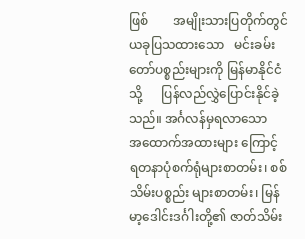ဖြစ်        အမျိုးသားပြတိုက်တွင် ယခုပြသထားသော   မင်းခမ်းတော်ပစ္စည်းများကို မြန်မာနိုင်ငံသို့      ပြန်လည်လွှဲပြောင်းနိုင်ခဲ့သည်။ အင်္ဂလန်မှရလာသော     အထောက်အထားများ ကြောင့် ရတနာပုံစက်ရုံများစာတမ်း၊ စစ်သိမ်းပစ္စည်း များစာတမ်း၊ မြန်မာ့ဒေါင်းဒင်္ဂါးတို့၏ ဇာတ်သိမ်း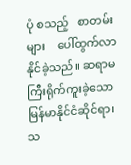ပုံ စသည့်   စာတမ်းများ    ပေါ်ထွက်လာနိုင်ခဲ့သည်။ ဆရာမကြီးရိုက်ကူးခဲ့သော     မြန်မာနိုင်ငံဆိုင်ရာ၊ သ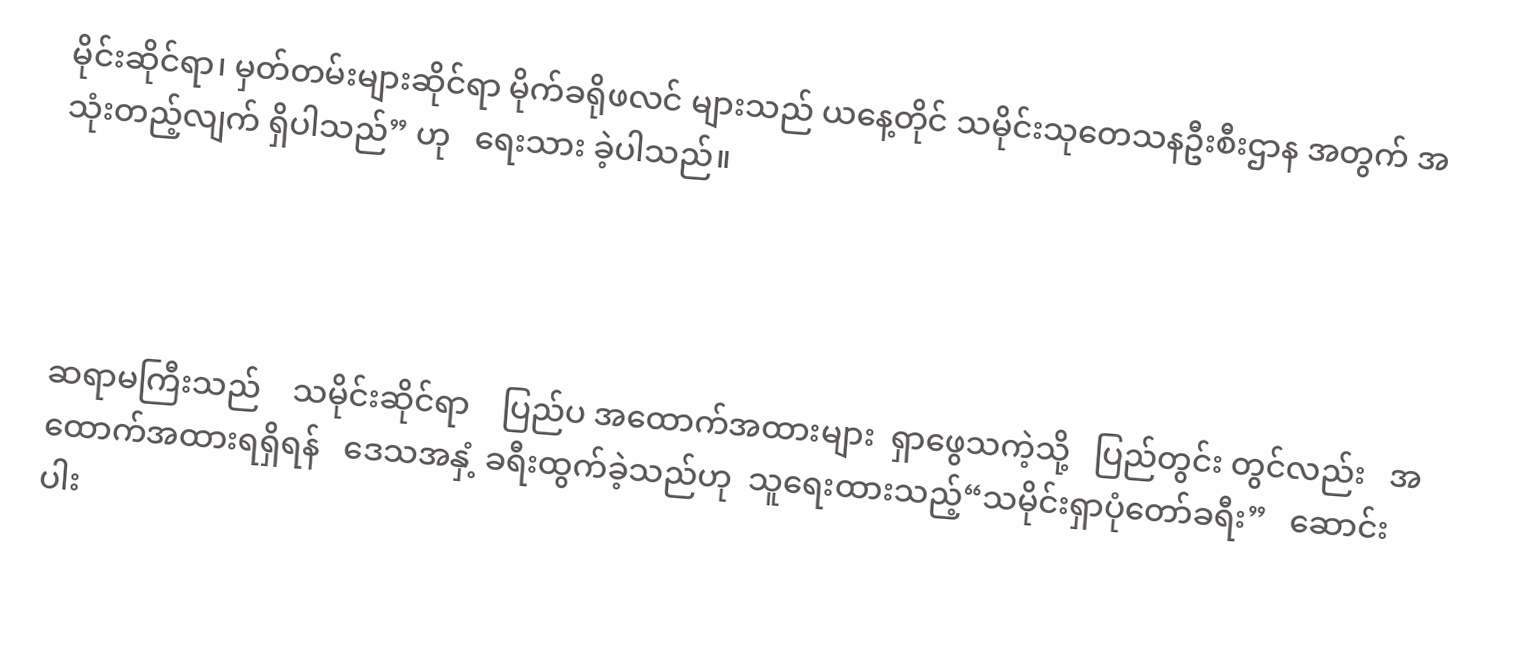မိုင်းဆိုင်ရာ၊ မှတ်တမ်းများဆိုင်ရာ မိုက်ခရိုဖလင် များသည် ယနေ့တိုင် သမိုင်းသုတေသနဦးစီးဌာန အတွက် အသုံးတည့်လျက် ရှိပါသည်” ဟု   ရေးသား ခဲ့ပါသည်။




ဆရာမကြီးသည်    သမိုင်းဆိုင်ရာ    ပြည်ပ အထောက်အထားများ  ရှာဖွေသကဲ့သို့   ပြည်တွင်း တွင်လည်း   အထောက်အထားရရှိရန်   ဒေသအနှံ့ ခရီးထွက်ခဲ့သည်ဟု  သူရေးထားသည့်“သမိုင်းရှာပုံတော်ခရီး”   ဆောင်းပါး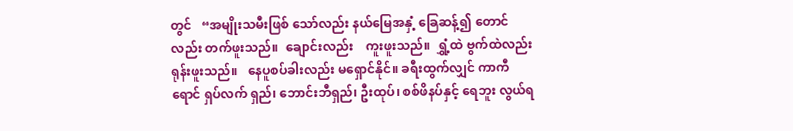တွင်   “အမျိုးသမီးဖြစ် သော်လည်း နယ်မြေအနှံ့ ခြေဆန့်၍ တောင်လည်း တက်ဖူးသည်။  ချောင်းလည်း    ကူးဖူးသည်။  ရွှံ့ထဲ ဗွက်ထဲလည်း   ရုန်းဖူးသည်။   နေပူစပ်ခါးလည်း မရှောင်နိုင်။ ခရီးထွက်လျှင် ကာကီရောင် ရှပ်လက် ရှည်၊ ဘောင်းဘီရှည်၊ ဦးထုပ်၊ စစ်ဖိနပ်နှင့် ရေဘူး လွယ်ရ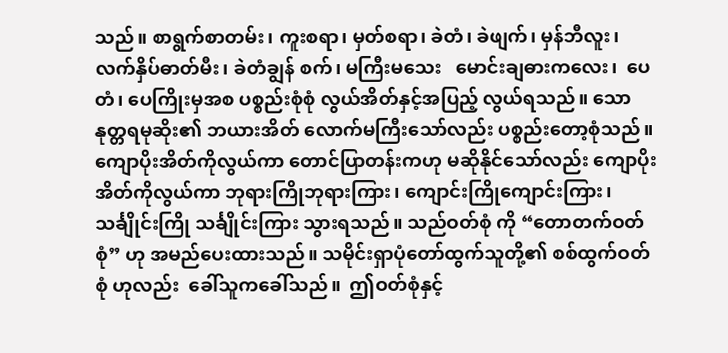သည်။ စာရွက်စာတမ်း၊ ကူးစရာ၊ မှတ်စရာ၊ ခဲတံ၊ ခဲဖျက်၊ မှန်ဘီလူး၊ လက်နှိပ်ဓာတ်မီး၊ ခဲတံချွန် စက်၊ မကြီးမသေး   မောင်းချဓားကလေး၊  ပေတံ၊ ပေကြိုးမှအစ ပစ္စည်းစုံစုံ လွယ်အိတ်နှင့်အပြည့် လွယ်ရသည်။ သောနုတ္တရမုဆိုး၏ ဘယားအိတ် လောက်မကြီးသော်လည်း ပစ္စည်းတော့စုံသည်။ ကျောပိုးအိတ်ကိုလွယ်ကာ တောင်ပြာတန်းကဟု မဆိုနိုင်သော်လည်း ကျောပိုးအိတ်ကိုလွယ်ကာ ဘုရားကြိုဘုရားကြား၊ ကျောင်းကြိုကျောင်းကြား၊ သင်္ချိုင်းကြို သင်္ချိုင်းကြား သွားရသည်။ သည်ဝတ်စုံ ကို “တောတက်ဝတ်စုံ” ဟု အမည်ပေးထားသည်။ သမိုင်းရှာပုံတော်ထွက်သူတို့၏ စစ်ထွက်ဝတ်စုံ ဟုလည်း  ခေါ်သူကခေါ်သည်။  ဤဝတ်စုံနှင့်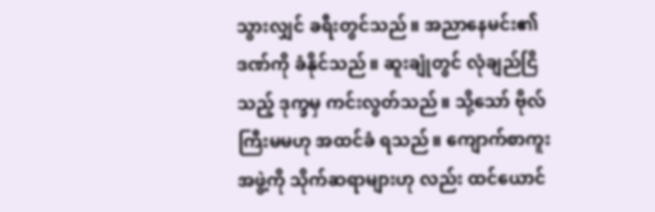သွားလျှင် ခရီးတွင်သည်။ အညာနေမင်း၏ ဒဏ်ကို ခံနိုင်သည်။ ဆူးချုံတွင် လုံချည်ငြိသည့် ဒုက္ခမှ ကင်းလွတ်သည်။ သို့သော် ဗိုလ်ကြီးမမဟု အထင်ခံ ရသည်။ ကျောက်စာကူးအဖွဲ့ကို သိုက်ဆရာများဟု လည်း ထင်ယောင်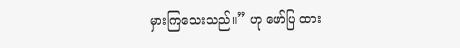မှားကြသေးသည်။” ဟု ဖော်ပြ ထား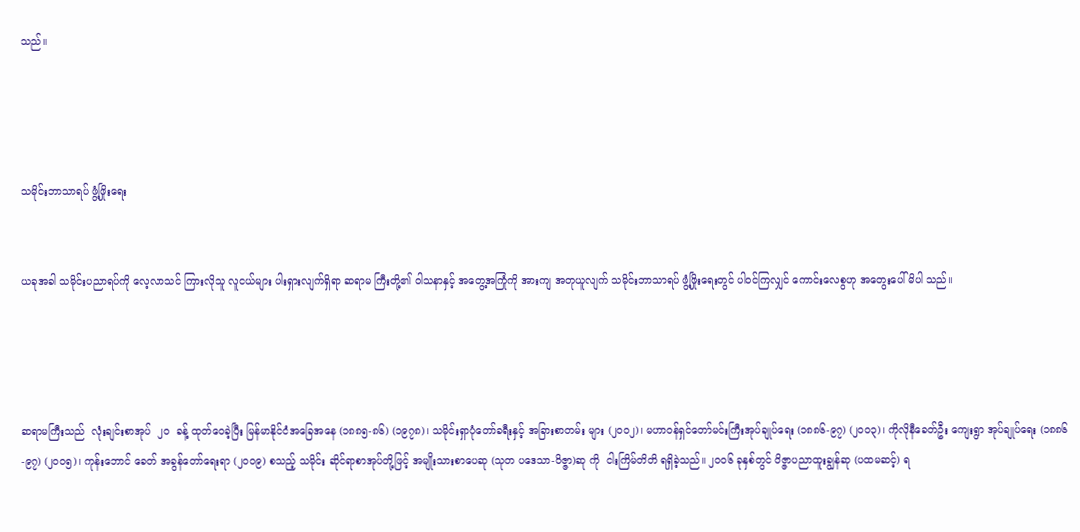သည်။




သမိုင်းဘာသာရပ် ဖွံ့ဖြိုးရေး


ယခုအခါ သမိုင်းပညာရပ်ကို လေ့လာသင် ကြားလိုသူ လူငယ်များ ပါးရှားလျက်ရှိရာ ဆရာမ ကြီးတို့၏ ဝါသနာနှင့် အတွေ့အကြုံကို အားကျ အတုယူလျက် သမိုင်းဘာသာရပ် ဖွံ့ဖြိုးရေးတွင် ပါဝင်ကြလျှင် ကောင်းလေစွဟု အတွေးပေါ်မိပါ သည်။




ဆရာမကြီးသည်  လုံးချင်းစာအုပ်  ၂၀  ခန့် ထုတ်ဝေခဲ့ပြီး မြန်မာနိုင်ငံအခြေအနေ (၁၈၈၅-၈၆) (၁၉၇၈)၊ သမိုင်းရှာပုံတော်ခရီးနှင့် အခြားစာတမ်း များ (၂၀၀၂)၊ မဟာဝန်ရှင်တော်မင်းကြီးအုပ်ချုပ်ရေး (၁၈၈၆-၉၇) (၂၀၀၃)၊ ကိုလိုနီခေတ်ဦး ကျေးရွာ အုပ်ချုပ်ရေး (၁၈၈၆-၉၇) (၂၀၀၅)၊ ကုန်းဘောင် ခေတ် အခွန်တော်ရေးရာ (၂၀၀၉) စသည့် သမိုင်း ဆိုင်ရာစာအုပ်တို့ဖြင့် အမျိုးသားစာပေဆု (သုတ ပဒေသာ-ဝိဇ္ဇာ)ဆု ကို  ငါးကြိမ်တိတိ ရရှိခဲ့သည်။ ၂၀၀၆ ခုနှစ်တွင် ဝိဇ္ဇာပညာထူးချွန်ဆု (ပထမဆင့်) ရ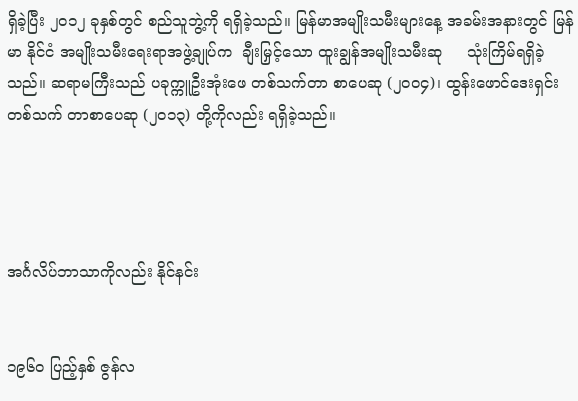ရှိခဲ့ပြီး ၂၀၁၂ ခုနှစ်တွင် စည်သူဘွဲ့ကို ရရှိခဲ့သည်။ မြန်မာအမျိုးသမီးများနေ့ အခမ်းအနားတွင် မြန်မာ နိုင်ငံ အမျိုးသမီးရေးရာအဖွဲ့ချုပ်က  ချီးမြှင့်သော ထူးချွန်အမျိုးသမီးဆု     သုံးကြိမ်ရရှိခဲ့သည်။ ဆရာမကြီးသည် ပခုက္ကူဦးအုံးဖေ တစ်သက်တာ စာပေဆု (၂၀၀၄)၊ ထွန်းဖောင်ဒေးရှင်း တစ်သက် တာစာပေဆု (၂၀၁၃) တို့ကိုလည်း ရရှိခဲ့သည်။




အင်္ဂလိပ်ဘာသာကိုလည်း နိုင်နင်း


၁၉၆၀ ပြည့်နှစ် ဇွန်လ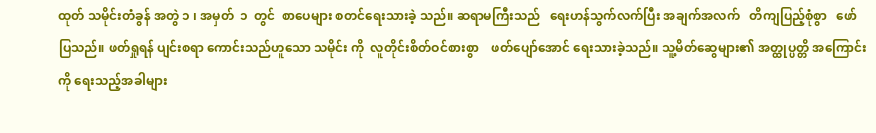ထုတ် သမိုင်းတံခွန် အတွဲ ၁ ၊ အမှတ်  ၁  တွင်  စာပေများ စတင်ရေးသားခဲ့ သည်။ ဆရာမကြီးသည်   ရေးဟန်သွက်လက်ပြီး အချက်အလက်   တိကျပြည့်စုံစွာ   ဖော်ပြသည်။ ဖတ်ရှုရန် ပျင်းစရာ ကောင်းသည်ဟူသော သမိုင်း ကို  လူတိုင်းစိတ်ဝင်စားစွာ    ဖတ်ပျော်အောင် ရေးသားခဲ့သည်။ သူ့မိတ်ဆွေများ၏ အတ္ထုပ္ပတ္တိ အကြောင်းကို ရေးသည့်အခါများ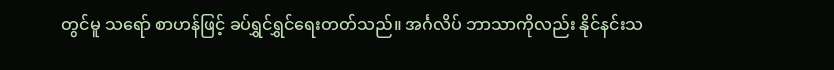တွင်မူ သရော် စာဟန်ဖြင့် ခပ်ရွှင်ရွှင်ရေးတတ်သည်။ အင်္ဂလိပ် ဘာသာကိုလည်း နိုင်နင်းသ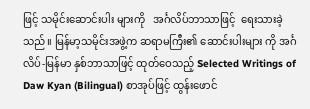ဖြင့် သမိုင်းဆောင်းပါး များကို   အင်္ဂလိပ်ဘာသာဖြင့်  ရေးသားခဲ့သည်။ မြန်မာ့သမိုင်းအဖွဲ့က ဆရာမကြီး၏ ဆောင်းပါးများ ကို အင်္ဂလိပ်-မြန်မာ နှစ်ဘာသာဖြင့် ထုတ်ဝေသည့် Selected Writings of Daw Kyan (Bilingual) စာအုပ်ဖြင့် ထွန်းဖောင်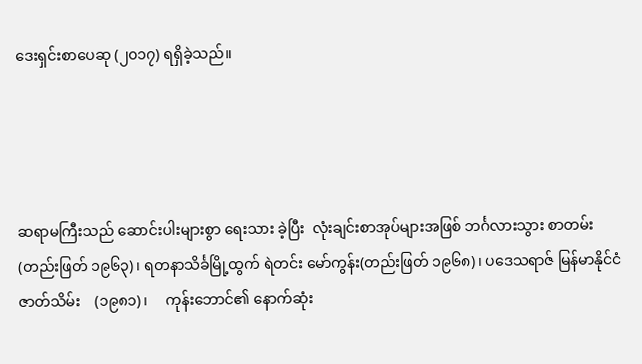ဒေးရှင်းစာပေဆု (၂၀၁၇) ရရှိခဲ့သည်။




ဆရာမကြီးသည် ဆောင်းပါးများစွာ ရေးသား ခဲ့ပြီး  လုံးချင်းစာအုပ်များအဖြစ် ဘင်္ဂလားသွား စာတမ်း   (တည်းဖြတ် ၁၉၆၃)၊ ရတနာသိင်္ခမြို့ထွက် ရဲတင်း မော်ကွန်း(တည်းဖြတ် ၁၉၆၈)၊ ပဒေသရာဇ် မြန်မာနိုင်ငံဇာတ်သိမ်း    (၁၉၈၁)၊     ကုန်းဘောင်၏ နောက်ဆုံး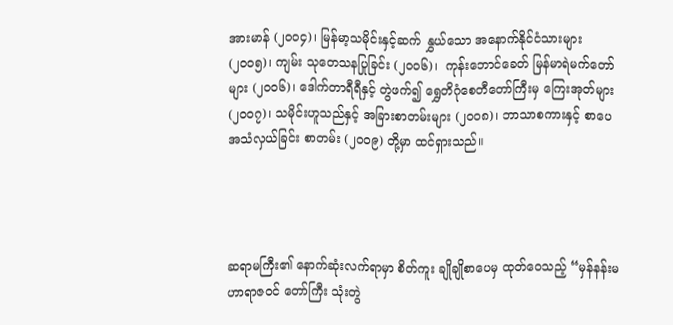အားမာန် (၂၀၀၄)၊ မြန်မာ့သမိုင်းနှင့်ဆက် နွှယ်သော အနောက်နိုင်ငံသားများ (၂၀၀၅)၊ ကျမ်း သုတေသနပြုခြင်း (၂၀၀၆)၊  ကုန်းဘောင်ခေတ် မြန်မာရဲမက်တော်များ (၂၀၀၆)၊ ဒေါက်တာရီရီနှင့် တွဲဖက်၍ ရွှေတိဂုံစေတီတော်ကြီးမှ ကြေးအုတ်များ (၂၀၀၇)၊ သမိုင်းဟူသည်နှင့် အခြားစာတမ်းများ (၂၀၀၈)၊ ဘာသာစကားနှင့် စာပေအသံလှယ်ခြင်း စာတမ်း (၂၀၀၉) တို့မှာ ထင်ရှားသည်။




ဆရာမကြီး၏ နောက်ဆုံးလက်ရာမှာ စိတ်ကူး ချိုချိုစာပေမှ ထုတ်ဝေသည့် “မှန်နန်းမဟာရာဇဝင် တော်ကြီး သုံးတွဲ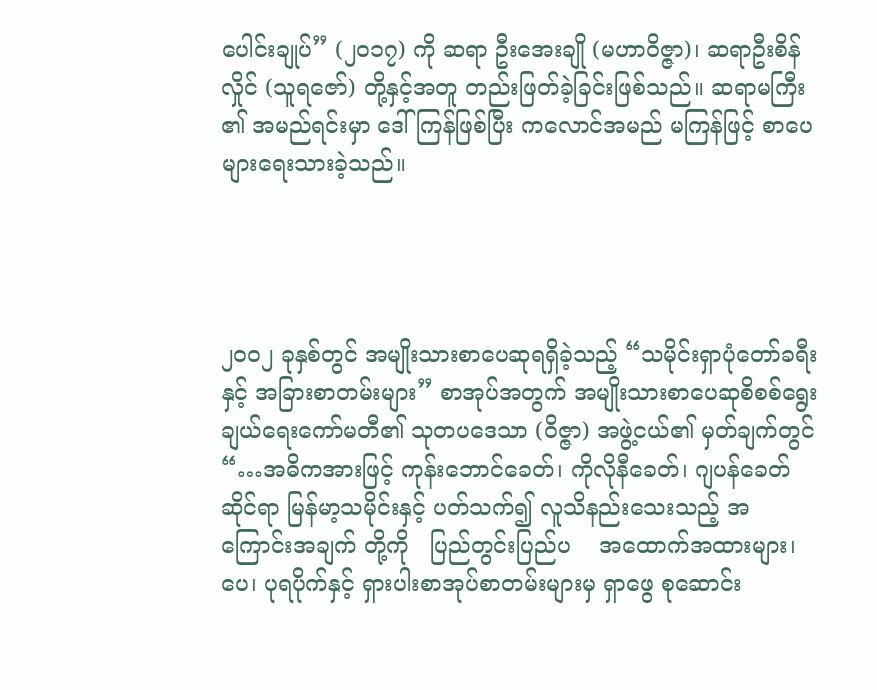ပေါင်းချုပ်” (၂၀၁၇) ကို ဆရာ ဦးအေးချို (မဟာဝိဇ္ဇာ)၊ ဆရာဦးစိန်လှိုင် (သူရဇော်) တို့နှင့်အတူ တည်းဖြတ်ခဲ့ခြင်းဖြစ်သည်။ ဆရာမကြီး ၏ အမည်ရင်းမှာ ဒေါ်ကြန်ဖြစ်ပြီး ကလောင်အမည် မကြန်ဖြင့် စာပေများရေးသားခဲ့သည်။




၂၀၀၂ ခုနှစ်တွင် အမျိုးသားစာပေဆုရရှိခဲ့သည့် “သမိုင်းရှာပုံတော်ခရီးနှင့် အခြားစာတမ်းများ” စာအုပ်အတွက် အမျိုးသားစာပေဆုစိစစ်ရွေးချယ်ရေးကော်မတီ၏ သုတပဒေသာ (ဝိဇ္ဇာ) အဖွဲ့ငယ်၏ မှတ်ချက်တွင် “…အဓိကအားဖြင့် ကုန်းဘောင်ခေတ်၊ ကိုလိုနီခေတ်၊ ဂျပန်ခေတ်ဆိုင်ရာ မြန်မာ့သမိုင်းနှင့် ပတ်သက်၍ လူသိနည်းသေးသည့် အကြောင်းအချက် တို့ကို   ပြည်တွင်းပြည်ပ    အထောက်အထားများ၊  ပေ၊ ပုရပိုက်နှင့် ရှားပါးစာအုပ်စာတမ်းများမှ ရှာဖွေ စုဆောင်း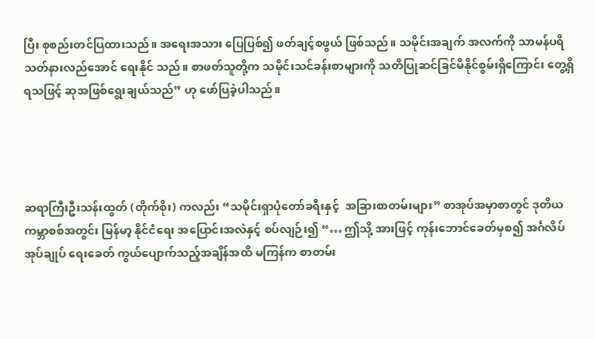ပြီး စုစည်းတင်ပြထားသည်။ အရေးအသား ပြေပြစ်၍ ဖတ်ချင့်စဖွယ် ဖြစ်သည်။ သမိုင်းအချက် အလက်ကို သာမန်ပရိသတ်နားလည်အောင် ရေးနိုင် သည်။ စာဖတ်သူတို့က သမိုင်းသင်ခန်းစာများကို သတိပြုဆင်ခြင်မိနိုင်စွမ်းရှိကြောင်း တွေ့ရှိရသဖြင့် ဆုအဖြစ်ရွေးချယ်သည်” ဟု ဖော်ပြခဲ့ပါသည်။




ဆရာကြီးဦးသန်းထွတ် (တိုက်စိုး) ကလည်း “သမိုင်းရှာပုံတော်ခရီးနှင့်  အခြားစာတမ်းများ” စာအုပ်အမှာစာတွင် ဒုတိယကမ္ဘာစစ်အတွင်း မြန်မာ့ နိုင်ငံရေး အပြောင်းအလဲနှင့် စပ်လျဉ်း၍ “… ဤသို့ အားဖြင့် ကုန်းဘောင်ခေတ်မှစ၍ အင်္ဂလိပ်အုပ်ချုပ် ရေးခေတ် ကွယ်ပျောက်သည့်အချိန်အထိ မကြန်က စာတမ်း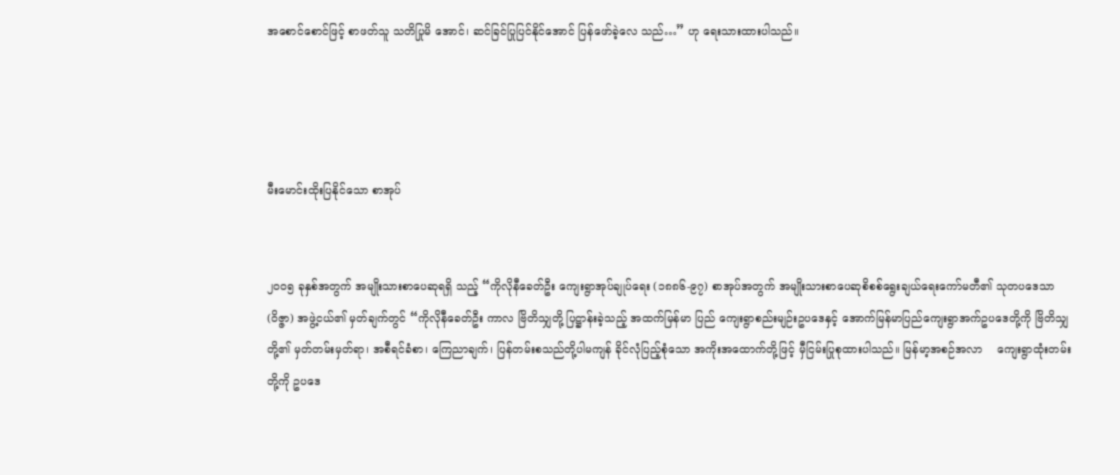အစောင်စောင်ဖြင့် စာဖတ်သူ သတိပြုမိ အောင်၊ ဆင်ခြင်ပြုပြင်နိုင်အောင် ပြန်ဖော်ခဲ့လေ သည်…” ဟု ရေးသားထားပါသည်။




မီးမောင်းထိုးပြနိုင်သော စာအုပ်


၂၀၀၅ ခုနှစ်အတွက် အမျိုးသားစာပေဆုရရှိ သည့် “ကိုလိုနီခေတ်ဦး ကျေးရွာအုပ်ချုပ်ရေး (၁၈၈၆-၉၇) စာအုပ်အတွက် အမျိုးသားစာပေဆုစိစစ်ရွေးချယ်ရေးကော်မတီ၏ သုတပဒေသာ (ဝိဇ္ဇာ) အဖွဲ့ငယ်၏ မှတ်ချက်တွင် “ကိုလိုနီခေတ်ဦး ကာလ ဗြိတိသျှတို့ ပြဋ္ဌာန်းခဲ့သည့် အထက်မြန်မာ ပြည် ကျေးရွာစည်းမျဉ်းဥပဒေနှင့် အောက်မြန်မာပြည်ကျေးရွာအက်ဥပဒေတို့ကို ဗြိတိသျှတို့၏ မှတ်တမ်းမှတ်ရာ၊ အစီရင်ခံစာ၊ ကြေညာချက်၊ ပြန်တမ်းစသည်တို့ပါမကျန် ခိုင်လုံပြည့်စုံသော အကိုးအထောက်တို့ဖြင့် မှီငြမ်းပြုစုထားပါသည်။ မြန်မာ့အစဉ်အလာ    ကျေးရွာထုံးတမ်းတို့ကို ဥပဒေ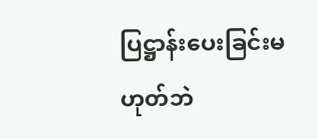ပြဋ္ဌာန်းပေးခြင်းမဟုတ်ဘဲ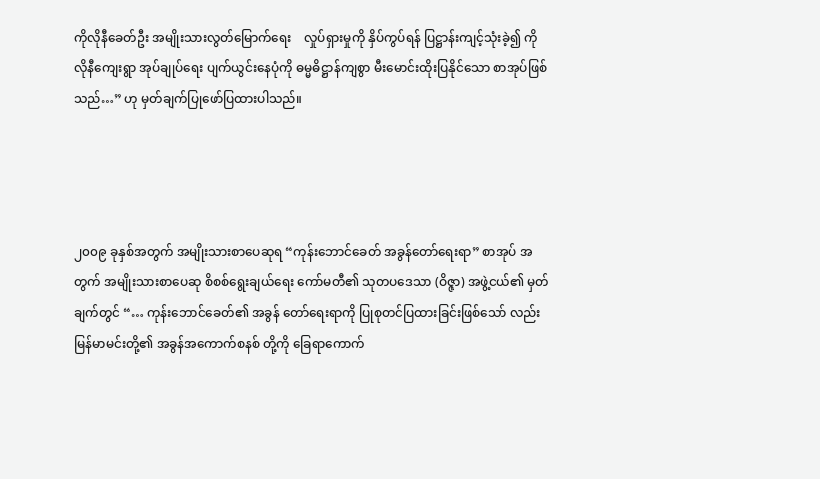ကိုလိုနီခေတ်ဦး အမျိုးသားလွတ်မြောက်ရေး    လှုပ်ရှားမှုကို နှိပ်ကွပ်ရန် ပြဋ္ဌာန်းကျင့်သုံးခဲ့၍ ကိုလိုနီကျေးရွာ အုပ်ချုပ်ရေး ပျက်ယွင်းနေပုံကို ဓမ္မဓိဋ္ဌာန်ကျစွာ မီးမောင်းထိုးပြနိုင်သော စာအုပ်ဖြစ်သည်…” ဟု မှတ်ချက်ပြုဖော်ပြထားပါသည်။




၂၀၀၉ ခုနှစ်အတွက် အမျိုးသားစာပေဆုရ “ကုန်းဘောင်ခေတ် အခွန်တော်ရေးရာ” စာအုပ် အတွက် အမျိုးသားစာပေဆု စိစစ်ရွေးချယ်ရေး ကော်မတီ၏ သုတပဒေသာ (ဝိဇ္ဇာ) အဖွဲ့ငယ်၏ မှတ်ချက်တွင် “… ကုန်းဘောင်ခေတ်၏ အခွန် တော်ရေးရာကို ပြုစုတင်ပြထားခြင်းဖြစ်သော် လည်း မြန်မာမင်းတို့၏ အခွန်အကောက်စနစ် တို့ကို ခြေရာကောက်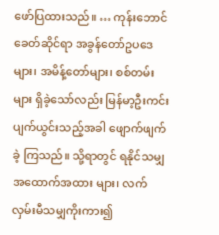ဖော်ပြထားသည်။ … ကုန်းဘောင်ခေတ်ဆိုင်ရာ အခွန်တော်ဥပဒေများ၊ အမိန့်တော်များ၊ စစ်တမ်းများ ရှိခဲ့သော်လည်း မြန်မာ့ဦးကင်း ပျက်ယွင်းသည့်အခါ ဖျောက်ဖျက်ခဲ့ ကြသည်။ သို့ရာတွင် ရနိုင်သမျှ အထောက်အထား များ၊ လက်လှမ်းမီသမျှကိုးကား၍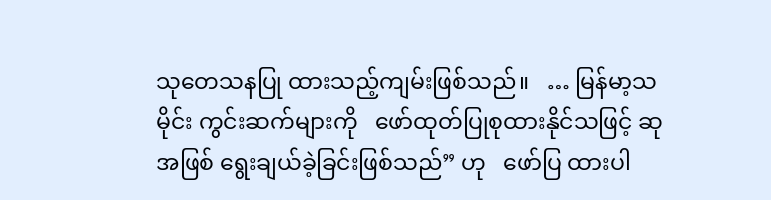သုတေသနပြု ထားသည့်ကျမ်းဖြစ်သည်။   … မြန်မာ့သမိုင်း ကွင်းဆက်များကို   ဖော်ထုတ်ပြုစုထားနိုင်သဖြင့် ဆုအဖြစ် ရွေးချယ်ခဲ့ခြင်းဖြစ်သည်” ဟု   ဖော်ပြ ထားပါ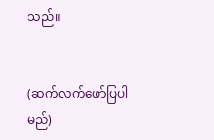သည်။


(ဆက်လက်ဖော်ပြပါမည်)